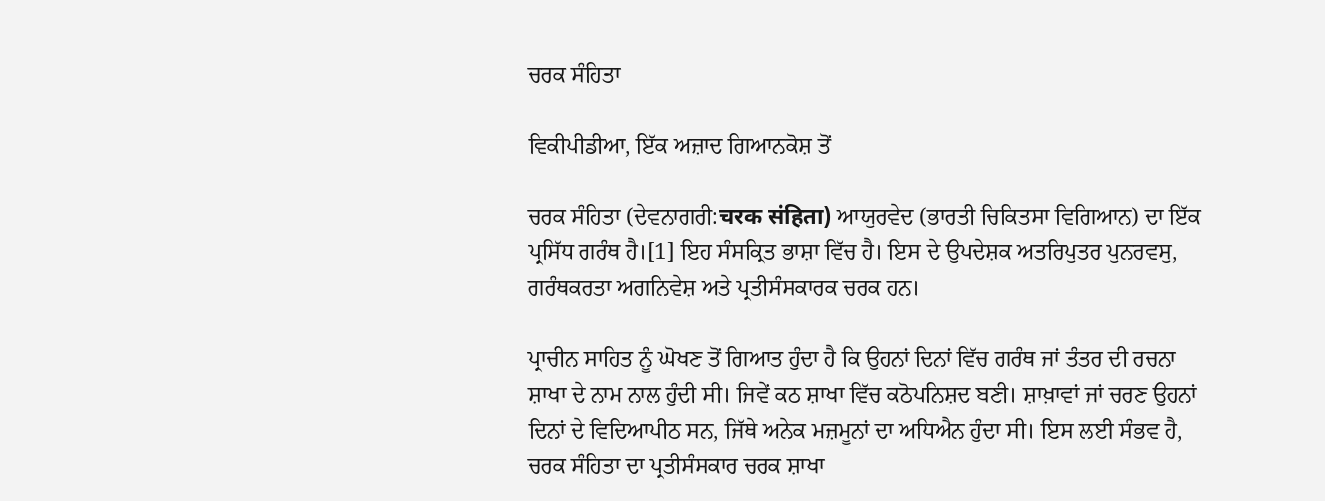ਚਰਕ ਸੰਹਿਤਾ

ਵਿਕੀਪੀਡੀਆ, ਇੱਕ ਅਜ਼ਾਦ ਗਿਆਨਕੋਸ਼ ਤੋਂ

ਚਰਕ ਸੰਹਿਤਾ (ਦੇਵਨਾਗਰੀ:चरक संहिता) ਆਯੁਰਵੇਦ (ਭਾਰਤੀ ਚਿਕਿਤਸਾ ਵਿਗਿਆਨ) ਦਾ ਇੱਕ ਪ੍ਰਸਿੱਧ ਗਰੰਥ ਹੈ।[1] ਇਹ ਸੰਸਕ੍ਰਿਤ ਭਾਸ਼ਾ ਵਿੱਚ ਹੈ। ਇਸ ਦੇ ਉਪਦੇਸ਼ਕ ਅਤਰਿਪੁਤਰ ਪੁਨਰਵਸੁ, ਗਰੰਥਕਰਤਾ ਅਗਨਿਵੇਸ਼ ਅਤੇ ਪ੍ਰਤੀਸੰਸਕਾਰਕ ਚਰਕ ਹਨ।

ਪ੍ਰਾਚੀਨ ਸਾਹਿਤ ਨੂੰ ਘੋਖਣ ਤੋਂ ਗਿਆਤ ਹੁੰਦਾ ਹੈ ਕਿ ਉਹਨਾਂ ਦਿਨਾਂ ਵਿੱਚ ਗਰੰਥ ਜਾਂ ਤੰਤਰ ਦੀ ਰਚਨਾ ਸ਼ਾਖਾ ਦੇ ਨਾਮ ਨਾਲ ਹੁੰਦੀ ਸੀ। ਜਿਵੇਂ ਕਠ ਸ਼ਾਖਾ ਵਿੱਚ ਕਠੋਪਨਿਸ਼ਦ ਬਣੀ। ਸ਼ਾਖ਼ਾਵਾਂ ਜਾਂ ਚਰਣ ਉਹਨਾਂ ਦਿਨਾਂ ਦੇ ਵਿਦਿਆਪੀਠ ਸਨ, ਜਿੱਥੇ ਅਨੇਕ ਮਜ਼ਮੂਨਾਂ ਦਾ ਅਧਿਐਨ ਹੁੰਦਾ ਸੀ। ਇਸ ਲਈ ਸੰਭਵ ਹੈ, ਚਰਕ ਸੰਹਿਤਾ ਦਾ ਪ੍ਰਤੀਸੰਸਕਾਰ ਚਰਕ ਸ਼ਾਖਾ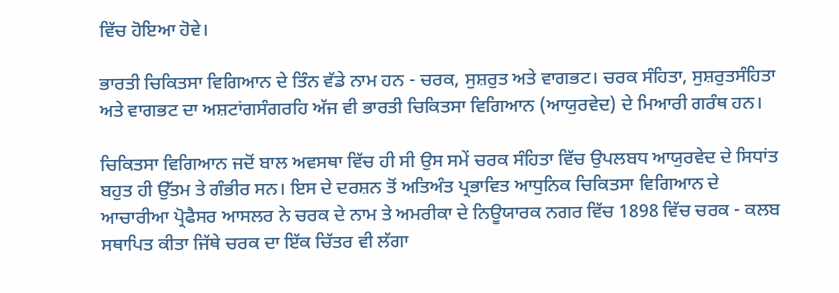ਵਿੱਚ ਹੋਇਆ ਹੋਵੇ।

ਭਾਰਤੀ ਚਿਕਿਤਸਾ ਵਿਗਿਆਨ ਦੇ ਤਿੰਨ ਵੱਡੇ ਨਾਮ ਹਨ - ਚਰਕ, ਸੁਸ਼ਰੁਤ ਅਤੇ ਵਾਗਭਟ। ਚਰਕ ਸੰਹਿਤਾ, ਸੁਸ਼ਰੁਤਸੰਹਿਤਾ ਅਤੇ ਵਾਗਭਟ ਦਾ ਅਸ਼ਟਾਂਗਸੰਗਰਹਿ ਅੱਜ ਵੀ ਭਾਰਤੀ ਚਿਕਿਤਸਾ ਵਿਗਿਆਨ (ਆਯੁਰਵੇਦ) ਦੇ ਮਿਆਰੀ ਗਰੰਥ ਹਨ।

ਚਿਕਿਤਸਾ ਵਿਗਿਆਨ ਜਦੋਂ ਬਾਲ ਅਵਸਥਾ ਵਿੱਚ ਹੀ ਸੀ ਉਸ ਸਮੇਂ ਚਰਕ ਸੰਹਿਤਾ ਵਿੱਚ ਉਪਲਬਧ ਆਯੁਰਵੇਦ ਦੇ ਸਿਧਾਂਤ ਬਹੁਤ ਹੀ ਉੱਤਮ ਤੇ ਗੰਭੀਰ ਸਨ। ਇਸ ਦੇ ਦਰਸ਼ਨ ਤੋਂ ਅਤਿਅੰਤ ਪ੍ਰਭਾਵਿਤ ਆਧੁਨਿਕ ਚਿਕਿਤਸਾ ਵਿਗਿਆਨ ਦੇ ਆਚਾਰੀਆ ਪ੍ਰੋਫੈਸਰ ਆਸਲਰ ਨੇ ਚਰਕ ਦੇ ਨਾਮ ਤੇ ਅਮਰੀਕਾ ਦੇ ਨਿਊਯਾਰਕ ਨਗਰ ਵਿੱਚ 1898 ਵਿੱਚ ਚਰਕ - ਕਲਬ ਸਥਾਪਿਤ ਕੀਤਾ ਜਿੱਥੇ ਚਰਕ ਦਾ ਇੱਕ ਚਿੱਤਰ ਵੀ ਲੱਗਾ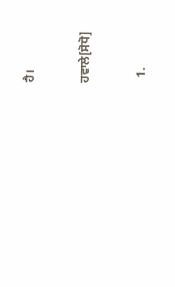ਹੈ।

ਹਵਾਲੇ[ਸੋਧੋ]

  1.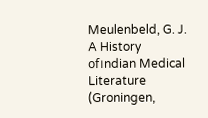Meulenbeld, G. J. A History of।ndian Medical Literature (Groningen,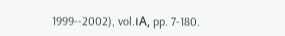1999--2002), vol.।A, pp. 7-180.